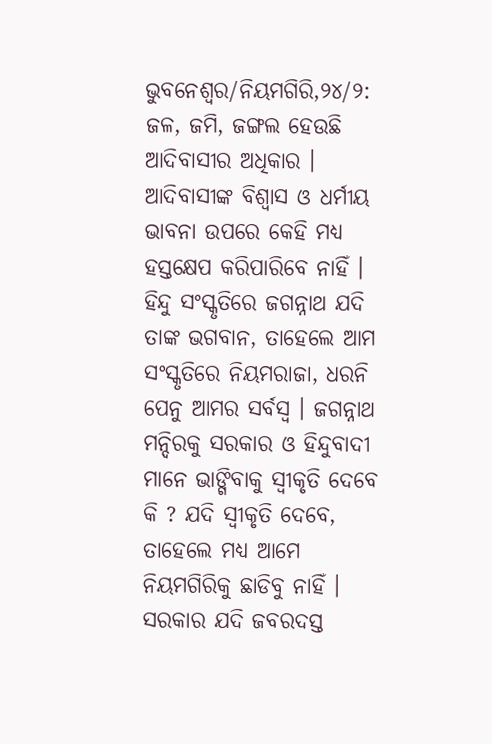ଭୁବନେଶ୍ବର/ନିୟମଗିରି,୨୪/୨: ଜଳ, ଜମି, ଜଙ୍ଗଲ ହେଉଛି ଆଦିବାସୀର ଅଧିକାର । ଆଦିବାସୀଙ୍କ ବିଶ୍ୱାସ ଓ ଧର୍ମୀୟ ଭାବନା ଉପରେ କେହି ମଧ୍ୟ ହସ୍ତକ୍ଷେପ କରିପାରିବେ ନାହିଁ । ହିନ୍ଦୁ ସଂସ୍କୃତିରେ ଜଗନ୍ନାଥ ଯଦି ତାଙ୍କ ଭଗବାନ, ତାହେଲେ ଆମ ସଂସ୍କୃତିରେ ନିୟମରାଜା, ଧରନି ପେନୁ ଆମର ସର୍ବସ୍ବ । ଜଗନ୍ନାଥ ମନ୍ଦିରକୁ ସରକାର ଓ ହିନ୍ଦୁବାଦୀ ମାନେ ଭାଙ୍ଗିବାକୁ ସ୍ୱୀକୃତି ଦେବେ କି ? ଯଦି ସ୍ୱୀକୃତି ଦେବେ, ତାହେଲେ ମଧ୍ୟ ଆମେ ନିୟମଗିରିକୁ ଛାଡିବୁ ନାହିଁ । ସରକାର ଯଦି ଜବରଦସ୍ତ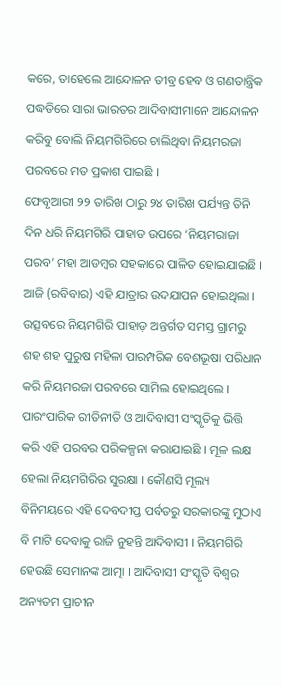କରେ, ତାହେଲେ ଆନ୍ଦୋଳନ ତୀବ୍ର ହେବ ଓ ଗଣତାନ୍ତ୍ରିକ ପଦ୍ଧତିରେ ସାରା ଭାରତର ଆଦିବାସୀମାନେ ଆନ୍ଦୋଳନ କରିବୁ ବୋଲି ନିୟମଗିରିରେ ଚାଲିଥିବା ନିୟମରଜା ପରବରେ ମତ ପ୍ରକାଶ ପାଇଛି ।
ଫେବୃଆରୀ ୨୨ ତାରିଖ ଠାରୁ ୨୪ ତାରିଖ ପର୍ଯ୍ୟନ୍ତ ତିନି ଦିନ ଧରି ନିୟମଗିରି ପାହାଡ ଉପରେ ‘ନିୟମରାଜା ପରବ’ ମହା ଆଡମ୍ବର ସହକାରେ ପାଳିତ ହୋଇଯାଇଛି । ଆଜି (ରବିବାର) ଏହି ଯାତ୍ରାର ଉଦଯାପନ ହୋଇଥିଲା । ଉତ୍ସବରେ ନିୟମଗିରି ପାହାଡ଼ ଅନ୍ତର୍ଗତ ସମସ୍ତ ଗ୍ରାମରୁ ଶହ ଶହ ପୁରୁଷ ମହିଳା ପାରମ୍ପରିକ ବେଶଭୂଷା ପରିଧାନ କରି ନିୟମରଜା ପରବରେ ସାମିଲ ହୋଇଥିଲେ ।
ପାରଂପାରିକ ରୀତିନୀତି ଓ ଆଦିବାସୀ ସଂସ୍କୃତିକୁ ଭିତ୍ତି କରି ଏହି ପରବର ପରିକଳ୍ପନା କରାଯାଇଛି । ମୂଳ ଲକ୍ଷ ହେଲା ନିୟମଗିରିର ସୁରକ୍ଷା । କୌଣସି ମୂଲ୍ୟ ବିନିମୟରେ ଏହି ଦେବଦୀପ୍ତ ପର୍ବତରୁ ସରକାରଙ୍କୁ ମୁଠାଏ ବି ମାଟି ଦେବାକୁ ରାଜି ନୁହନ୍ତି ଆଦିବାସୀ । ନିୟମଗିରି ହେଉଛି ସେମାନଙ୍କ ଆତ୍ମା । ଆଦିବାସୀ ସଂସ୍କୃତି ବିଶ୍ବର ଅନ୍ୟତମ ପ୍ରାଚୀନ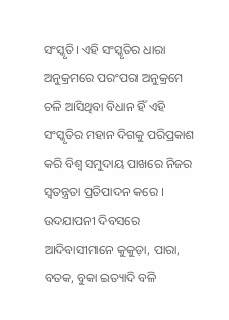ସଂସ୍କୃତି। ଏହି ସଂସ୍କୃତିର ଧାରା ଅନୁକ୍ରମରେ ପରଂପରା ଅନୁକ୍ରମେ ଚଳି ଆସିଥିବା ବିଧାନ ହିଁ ଏହି ସଂସ୍କୃତିର ମହାନ ଦିଗକୁ ପରିପ୍ରକାଶ କରି ବିଶ୍ବ ସମୁଦାୟ ପାଖରେ ନିଜର ସ୍ବତନ୍ତ୍ରତା ପ୍ରତିପାଦନ କରେ ।
ଉଦଯାପନୀ ଦିବସରେ ଆଦିବାସୀମାନେ କୁକୁଡ଼ା, ପାରା, ବତକ, ବୁକା ଇତ୍ୟାଦି ବଳି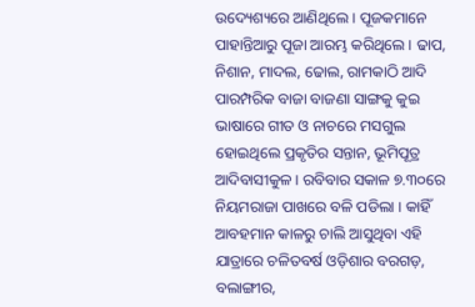ଉଦ୍ୟେଶ୍ୟରେ ଆଣିଥିଲେ । ପୂଜକମାନେ ପାହାନ୍ତିଆରୁ ପୂଜା ଆରମ୍ଭ କରିଥିଲେ । ଢାପ, ନିଶାନ, ମାଦଲ, ଢୋଲ, ରାମକାଠି ଆଦି ପାରମ୍ପରିକ ବାଜା ବାଜଣା ସାଙ୍ଗକୁ କୁଇ ଭାଷାରେ ଗୀତ ଓ ନାଚରେ ମସଗୁଲ ହୋଇଥିଲେ ପ୍ରକୃତିର ସନ୍ତାନ, ଭୂମିପୂତ୍ର ଆଦିବାସୀକୁଳ । ରବିବାର ସକାଳ ୭.୩୦ରେ ନିୟମରାଜା ପାଖରେ ବଳି ପଡିଲା । କାହିଁ ଆବହମାନ କାଳରୁ ଚାଲି ଆସୁଥିବା ଏହି ଯାତ୍ରାରେ ଚଳିତବର୍ଷ ଓଡ଼ିଶାର ବରଗଡ଼, ବଲାଙ୍ଗୀର,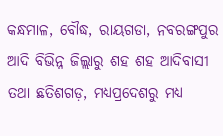କନ୍ଧମାଳ, ବୌଦ୍ଧ, ରାୟଗଡା, ନବରଙ୍ଗପୁର ଆଦି ବିଭିନ୍ନ ଜିଲ୍ଲାରୁ ଶହ ଶହ ଆଦିବାସୀ ତଥା ଛତିଶଗଡ଼, ମଧ୍ୟପ୍ରଦେଶରୁ ମଧ୍ୟ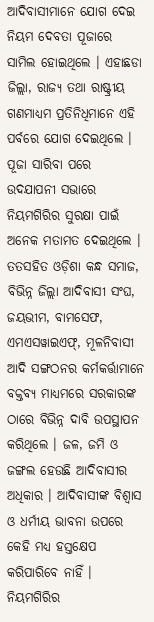ଆଦିବାସୀମାନେ ଯୋଗ ଦେଇ ନିୟମ ଦେବତା ପୂଜାରେ ସାମିଲ ହୋଇଥିଲେ । ଏହାଛଡା ଜିଲ୍ଲା, ରାଜ୍ୟ ତଥା ରାଷ୍ଟ୍ରୀୟ ଗଣମାଧ୍ୟମ ପ୍ରତିନିଧିମାନେ ଏହି ପର୍ବରେ ଯୋଗ ଦେଇଥିଲେ ।
ପୂଜା ସାରିବା ପରେ ଉଦଯାପନୀ ସଭାରେ ନିୟମଗିରିର ସୁରକ୍ଷା ପାଇଁ ଅନେକ ମତାମତ ଦେଇଥିଲେ । ତତସହିତ ଓଡ଼ିଶା କନ୍ଧ ସମାଜ, ବିଭିନ୍ନ ଜିଲ୍ଲା ଆଦିବାସୀ ସଂଘ, ଜୟଭୀମ, ବାମସେଫ, ଏମଏସୱାଇଏଫ୍, ମୂଳନିବାସୀ ଆଦି ସଙ୍ଗଠନର କର୍ମକର୍ତ୍ତାମାନେ ବକ୍ତବ୍ୟ ମାଧ୍ୟମରେ ସରକାରଙ୍କ ଠାରେ ବିଭିନ୍ନ ଦାବି ଉପସ୍ଥାପନ କରିଥିଲେ । ଜଳ, ଜମି ଓ ଜଙ୍ଗଲ ହେଉଛି ଆଦିବାସୀର ଅଧିକାର । ଆଦିବାସୀଙ୍କ ବିଶ୍ୱାସ ଓ ଧର୍ମୀୟ ଭାବନା ଉପରେ କେହି ମଧ୍ୟ ହସ୍ତକ୍ଷେପ କରିପାରିବେ ନାହିଁ । ନିୟମଗିରିର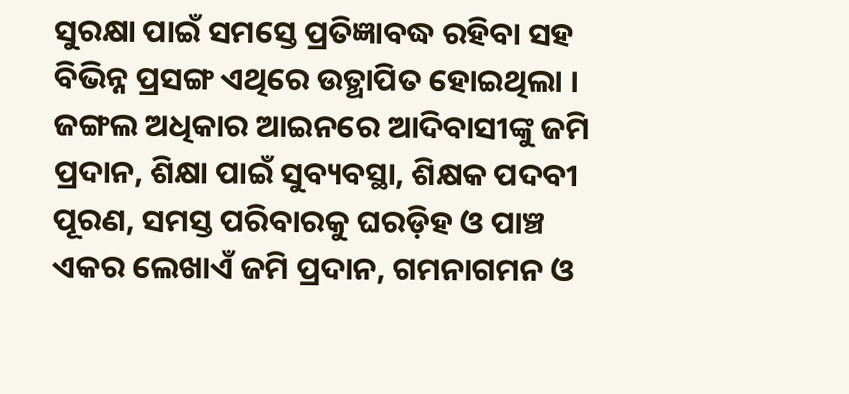ସୁରକ୍ଷା ପାଇଁ ସମସ୍ତେ ପ୍ରତିଜ୍ଞାବଦ୍ଧ ରହିବା ସହ ବିଭିନ୍ନ ପ୍ରସଙ୍ଗ ଏଥିରେ ଉତ୍ଥାପିତ ହୋଇଥିଲା । ଜଙ୍ଗଲ ଅଧିକାର ଆଇନରେ ଆଦିବାସୀଙ୍କୁ ଜମି ପ୍ରଦାନ, ଶିକ୍ଷା ପାଇଁ ସୁବ୍ୟବସ୍ଥା, ଶିକ୍ଷକ ପଦବୀ ପୂରଣ, ସମସ୍ତ ପରିବାରକୁ ଘରଡ଼ିହ ଓ ପାଞ୍ଚ ଏକର ଲେଖାଏଁ ଜମି ପ୍ରଦାନ, ଗମନାଗମନ ଓ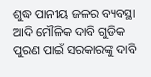ଶୁଦ୍ଧ ପାନୀୟ ଜଳର ବ୍ୟବସ୍ଥା ଆଦି ମୌଳିକ ଦାବି ଗୁଡିକ ପୁରଣ ପାଇଁ ସରକାରଙ୍କୁ ଦାବି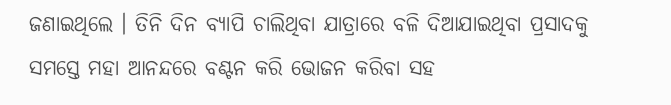ଜଣାଇଥିଲେ । ତିନି ଦିନ ବ୍ୟାପି ଚାଲିଥିବା ଯାତ୍ରାରେ ବଳି ଦିଆଯାଇଥିବା ପ୍ରସାଦକୁ ସମସ୍ତେ ମହା ଆନନ୍ଦରେ ବଣ୍ଟନ କରି ଭୋଜନ କରିବା ସହ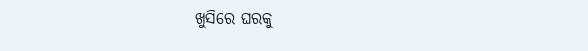ଖୁସିରେ ଘରକୁ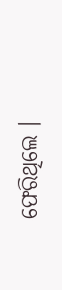ଫେରିଥିଲେ ।